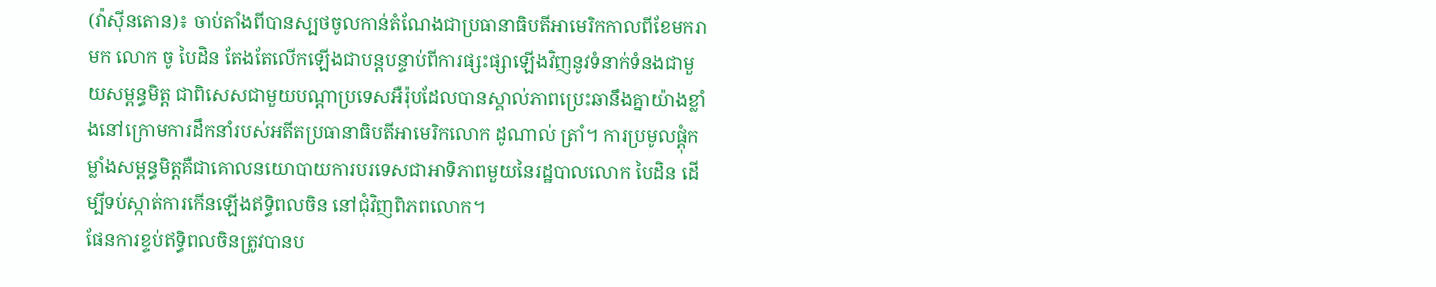(វ៉ាស៊ីនតោន)៖ ចាប់តាំងពីបានស្បថចូលកាន់តំណែងជាប្រធានាធិបតីអាមេរិកកាលពីខែមករាមក លោក ចូ បៃដិន តែងតែលើកឡើងជាបន្តបន្ទាប់ពីការផ្សះផ្សាឡើងវិញនូវទំនាក់ទំនងជាមួយសម្ពន្ធមិត្ត ជាពិសេសជាមួយបណ្ដាប្រទេសអឺរ៉ុបដែលបានស្គាល់ភាពប្រេះឆានឹងគ្នាយ៉ាងខ្លាំងនៅក្រោមការដឹកនាំរបស់អតីតប្រធានាធិបតីអាមេរិកលោក ដូណាល់ ត្រាំ។ ការប្រមូលផ្ដុំកម្លាំងសម្ពន្ធមិត្តគឺជាគោលនយោបាយការបរទេសជាអាទិភាពមួយនៃរដ្ឋបាលលោក បៃដិន ដើម្បីទប់ស្កាត់ការកើនឡើងឥទ្ធិពលចិន នៅជុំវិញពិភពលោក។
ផែនការខ្ទប់ឥទ្ធិពលចិនត្រូវបានប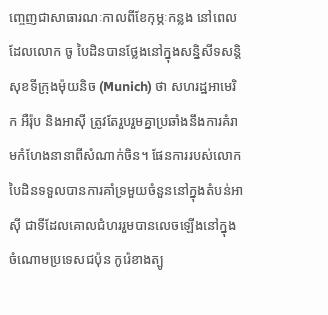ញ្ចេញជាសាធារណៈកាលពីខែកុម្ភៈកន្លង នៅពេលដែលលោក ចូ បៃដិនបានថ្លែងនៅក្នុងសន្និសីទសន្តិសុខទីក្រុងម៉ុយនិច (Munich) ថា សហរដ្ឋអាមេរិក អឺរ៉ុប និងអាស៊ី ត្រូវតែរួបរួមគ្នាប្រឆាំងនឹងការគំរាមកំហែងនានាពីសំណាក់ចិន។ ផែនការរបស់លោក បៃដិនទទួលបានការគាំទ្រមួយចំនួននៅក្នុងតំបន់អាស៊ី ជាទីដែលគោលជំហររួមបានលេចឡើងនៅក្នុងចំណោមប្រទេសជប៉ុន កូរ៉េខាងត្បូ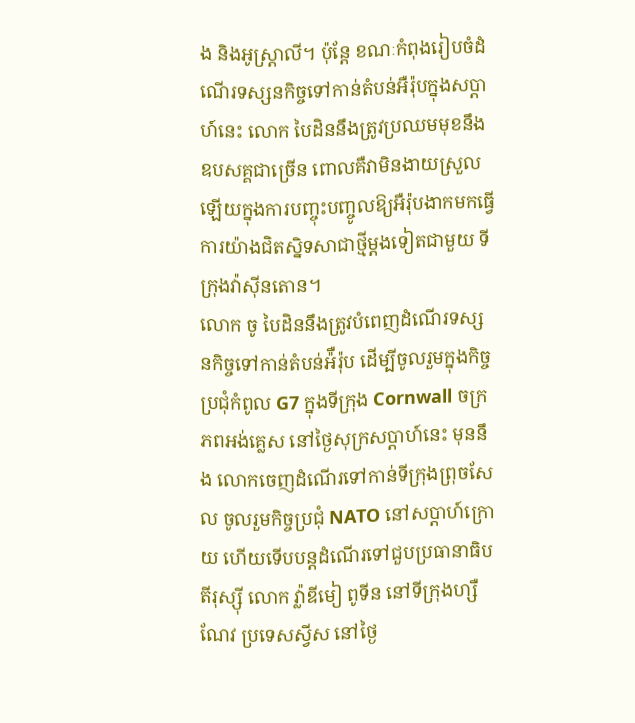ង និងអូស្ត្រាលី។ ប៉ុន្តែ ខណៈកំពុងរៀបចំដំណើរទស្សនកិច្ចទៅកាន់តំបន់អឺរ៉ុបក្នុងសប្ដាហ៍នេះ លោក បៃដិននឹងត្រូវប្រឈមមុខនឹងឧបសគ្គជាច្រើន ពោលគឺវាមិនងាយស្រួលឡើយក្នុងការបញ្ចុះបញ្ចូលឱ្យអឺរ៉ុបងាកមកធ្វើការយ៉ាងជិតស្និទសាជាថ្មីម្ដងទៀតជាមួយ ទីក្រុងវ៉ាស៊ីនតោន។
លោក ចូ បៃដិននឹងត្រូវបំពេញដំណើរទស្សនកិច្ចទៅកាន់តំបន់អ៉ឺរ៉ុប ដើម្បីចូលរួមក្នុងកិច្ចប្រជុំកំពូល G7 ក្នុងទីក្រុង Cornwall ចក្រភពអង់គ្លេស នៅថ្ងៃសុក្រសប្ដាហ៍នេះ មុននឹង លោកចេញដំណើរទៅកាន់ទីក្រុងព្រុចសែល ចូលរួមកិច្ចប្រជុំ NATO នៅសប្ដាហ៍ក្រោយ ហើយទើបបន្តដំណើរទៅជួបប្រធានាធិបតីរុស្ស៊ី លោក វ្ល៉ាឌីមៀ ពូទីន នៅទីក្រុងហ្សឺណែវ ប្រទេសស្វីស នៅថ្ងៃ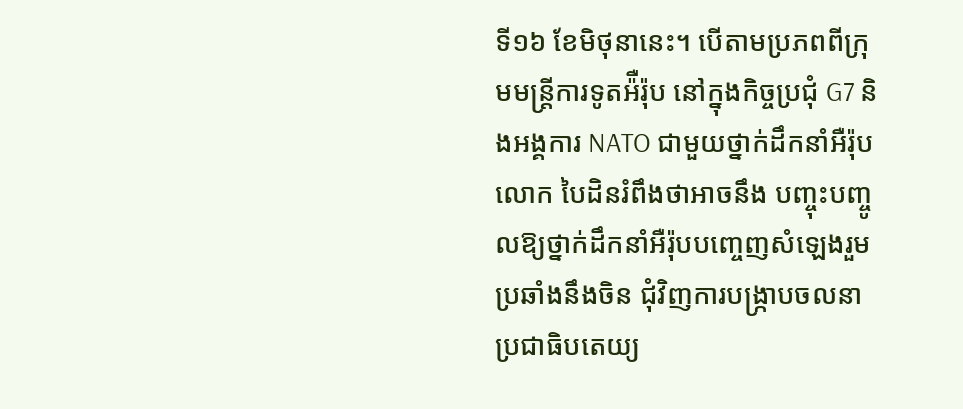ទី១៦ ខែមិថុនានេះ។ បើតាមប្រភពពីក្រុមមន្ត្រីការទូតអ៉ឺរ៉ុប នៅក្នុងកិច្ចប្រជុំ G7 និងអង្គការ NATO ជាមួយថ្នាក់ដឹកនាំអឺរ៉ុប លោក បៃដិនរំពឹងថាអាចនឹង បញ្ចុះបញ្ចូលឱ្យថ្នាក់ដឹកនាំអឺរ៉ុបបញ្ចេញសំឡេងរួមប្រឆាំងនឹងចិន ជុំវិញការបង្រ្កាបចលនាប្រជាធិបតេយ្យ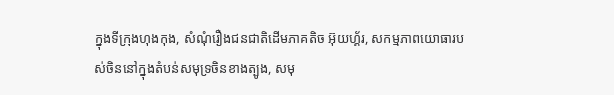ក្នុងទីក្រុងហុងកុង, សំណុំរឿងជនជាតិដើមភាគតិច អ៊ុយហ្គ័រ, សកម្មភាពយោធារបស់ចិននៅក្នុងតំបន់សមុទ្រចិនខាងត្បូង, សមុ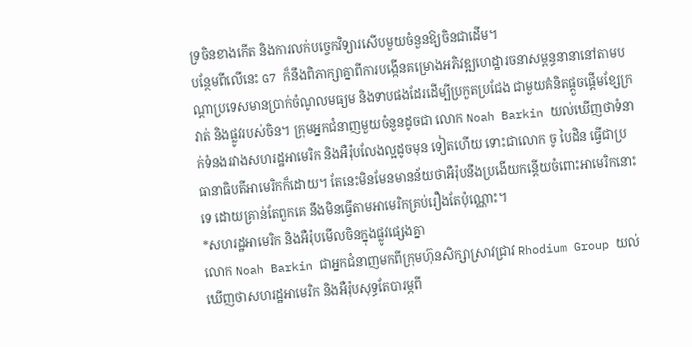ទ្រចិនខាងកើត និងការលក់បច្ចេកវិទ្យារសើបមួយចំនួនឱ្យចិនជាដើម។
បន្ថែមពីលើនេះ G7 ក៏នឹងពិភាក្សាគ្នាពីការបង្កើនគម្រោងអភិវឌ្ឍហេដ្ឋារចនាសម្ពន្ធនានានៅតាមបណ្ដាប្រទេសមានប្រាក់ចំណូលមធ្យម និងទាបផងដែរដើម្បីប្រកួតប្រជែង ជាមួយគំនិតផ្ដួចផ្ដើមខ្សែក្រវាត់ និងផ្លូវរបស់ចិន។ ក្រុមអ្នកជំនាញមួយចំនួនដូចជា លោក Noah Barkin យល់ឃើញថាទំនាក់ទំនងរវាងសហរដ្ឋអាមេរិក និងអឺរ៉ុបលែងល្អដូចមុន ទៀតហើយ ទោះជាលោក ចូ បៃដិន ធ្វើជាប្រធានាធិបតីអាមេរិកក៏ដោយ។ តែនេះមិនមែនមានន័យថាអឺរ៉ុបនឹងប្រងើយកន្ដើយចំពោះអាមេរិកនោះទេ ដោយគ្រាន់តែពួកគេ នឹងមិនធ្វើតាមអាមេរិកគ្រប់រឿងតែប៉ុណ្ណោះ។
*សហរដ្ឋអាមេរិក និងអឺរ៉ុបមើលចិនក្នុងផ្លូវផ្សេងគ្នា
លោក Noah Barkin ជាអ្នកជំនាញមកពីក្រុមហ៊ុនសិក្សាស្រាវជ្រាវ Rhodium Group យល់ឃើញថាសហរដ្ឋអាមេរិក និងអឺរ៉ុបសុទ្ធតែបារម្ភពី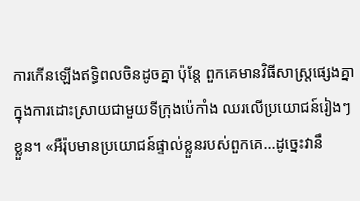ការកើនឡើងឥទ្ធិពលចិនដូចគ្នា ប៉ុន្តែ ពួកគេមានវិធីសាស្រ្តផ្សេងគ្នាក្នុងការដោះស្រាយជាមួយទីក្រុងប៉េកាំង ឈរលើប្រយោជន៍រៀងៗខ្លួន។ «អឺរ៉ុបមានប្រយោជន៍ផ្ទាល់ខ្លួនរបស់ពួកគេ...ដូច្នេះវានឹ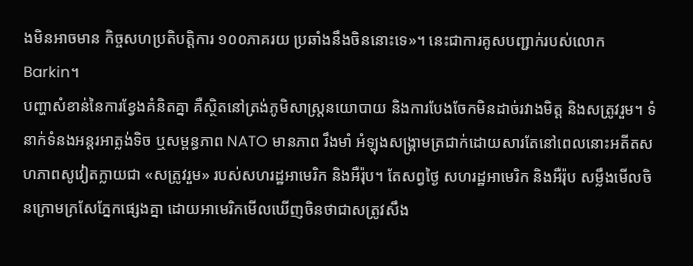ងមិនអាចមាន កិច្ចសហប្រតិបត្តិការ ១០០ភាគរយ ប្រឆាំងនឹងចិននោះទេ»។ នេះជាការគូសបញ្ជាក់របស់លោក Barkin។
បញ្ហាសំខាន់នៃការខ្វែងគំនិតគ្នា គឺស្ថិតនៅត្រង់ភូមិសាស្ត្រនយោបាយ និងការបែងចែកមិនដាច់រវាងមិត្ត និងសត្រូវរួម។ ទំនាក់ទំនងអន្តរអាត្លង់ទិច ឬសម្ពន្ធភាព NATO មានភាព រឹងមាំ អំឡុងសង្រ្គាមត្រជាក់ដោយសារតែនៅពេលនោះអតីតសហភាពសូវៀតក្លាយជា «សត្រូវរួម» របស់សហរដ្ឋអាមេរិក និងអឺរ៉ុប។ តែសព្វថ្ងៃ សហរដ្ឋអាមេរិក និងអឺរ៉ុប សម្លឹងមើលចិនក្រោមក្រសែភ្នែកផ្សេងគ្នា ដោយអាមេរិកមើលឃើញចិនថាជាសត្រូវសឹង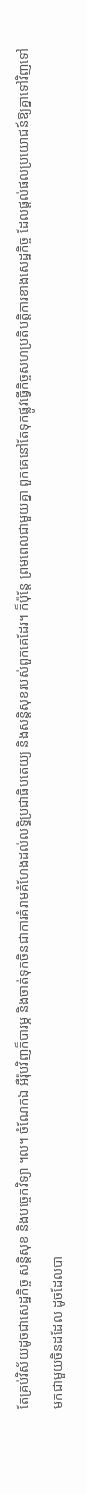តែគ្រប់វិស័យដូចជាសេដ្ឋកិច្ច សន្តិសុខ និងបច្ចេកវិទ្យា ។ល។ ចំណែកឯ អឺរ៉ុបវិញក៏បារម្ភ និងចាត់ទុកចិនជាការគំរាមគំហែងដល់លទ្ធិប្រជាធិបតេយ្យ និងសន្តិសុខរបស់ពួកគេដែរ។ ក៏ប៉ុន្តែ ព្រមពេលជាមួយគ្នា ពួកគេនៅតែទុកផ្លូវធ្វើកិច្ចសហប្រតិបត្តិការខាងសេដ្ឋកិច្ច ដែលផ្ដល់ផលប្រយោជន៍ឱ្យគ្នាទៅវិញទៅមកជាមួយចិនដដែល ដូចដែលបា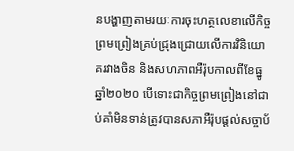នបង្ហាញតាមរយៈការចុះហត្ថលេខាលើកិច្ចព្រមព្រៀងគ្រប់ជ្រុងជ្រោយលើការវិនិយោគរវាងចិន និងសហភាពអឺរ៉ុបកាលពីខែធ្នូ ឆ្នាំ២០២០ បើទោះជាកិច្ចព្រមព្រៀងនៅជាប់គាំមិនទាន់ត្រូវបានសភាអឺរ៉ុបផ្ដល់សច្ចាប័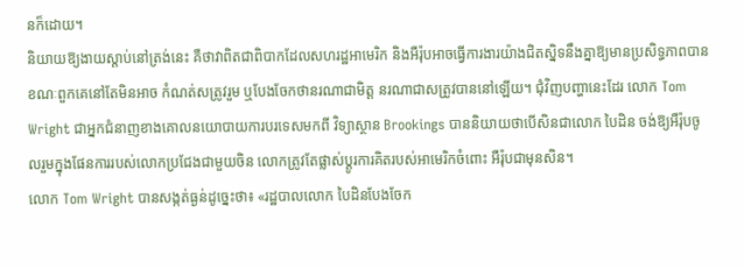នក៏ដោយ។
និយាយឱ្យងាយស្ដាប់នៅត្រង់នេះ គឺថាវាពិតជាពិបាកដែលសហរដ្ឋអាមេរិក និងអឺរ៉ុបអាចធ្វើការងារយ៉ាងជិតស្និទនឹងគ្នាឱ្យមានប្រសិទ្ធភាពបាន ខណៈពួកគេនៅតែមិនអាច កំណត់សត្រូវរួម ឬបែងចែកថានរណាជាមិត្ត នរណាជាសត្រូវបាននៅឡើយ។ ជុំវិញបញ្ហានេះដែរ លោក Tom Wright ជាអ្នកជំនាញខាងគោលនយោបាយការបរទេសមកពី វិទ្យាស្ថាន Brookings បាននិយាយថាបើសិនជាលោក បៃដិន ចង់ឱ្យអឺរ៉ុបចូលរួមក្នុងផែនការរបស់លោកប្រជែងជាមួយចិន លោកត្រូវតែផ្លាស់ប្ដូរការគិតរបស់អាមេរិកចំពោះ អឺរ៉ុបជាមុនសិន។
លោក Tom Wright បានសង្កត់ធ្ងន់ដូច្នេះថា៖ «រដ្ឋបាលលោក បៃដិនបែងចែក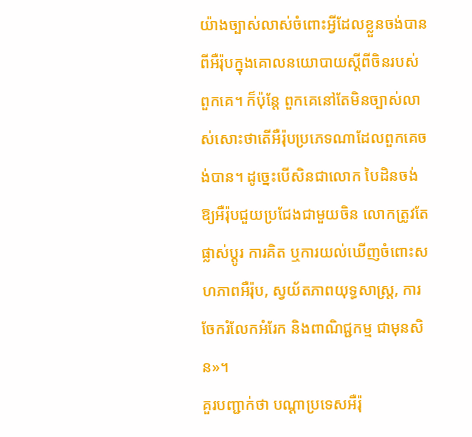យ៉ាងច្បាស់លាស់ចំពោះអ្វីដែលខ្លួនចង់បានពីអឺរ៉ុបក្នុងគោលនយោបាយស្ដីពីចិនរបស់ពួកគេ។ ក៏ប៉ុន្តែ ពួកគេនៅតែមិនច្បាស់លាស់សោះថាតើអឺរ៉ុបប្រភេទណាដែលពួកគេចង់បាន។ ដូច្នេះបើសិនជាលោក បៃដិនចង់ឱ្យអឺរ៉ុបជួយប្រជែងជាមួយចិន លោកត្រូវតែផ្លាស់ប្ដូរ ការគិត ឬការយល់ឃើញចំពោះសហភាពអឺរ៉ុប, ស្វយ័តភាពយុទ្ធសាស្ត្រ, ការចែករំលែកអំរែក និងពាណិជ្ជកម្ម ជាមុនសិន»។
គួរបញ្ជាក់ថា បណ្ដាប្រទេសអឺរ៉ុ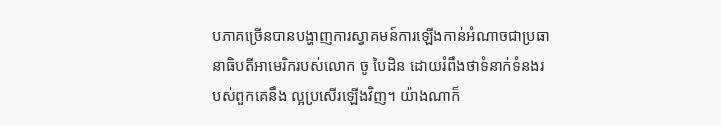បភាគច្រើនបានបង្ហាញការស្វាគមន៍ការឡើងកាន់អំណាចជាប្រធានាធិបតីអាមេរិករបស់លោក ចូ បៃដិន ដោយរំពឹងថាទំនាក់ទំនងរបស់ពួកគេនឹង ល្អប្រសើរឡើងវិញ។ យ៉ាងណាក៏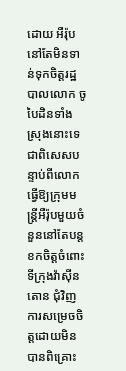ដោយ អឺរ៉ុបនៅតែមិនទាន់ទុកចិត្តរដ្ឋបាលលោក ចូ បៃដិនទាំងស្រុងនោះទេ ជាពិសេសបន្ទាប់ពីលោកធ្វើឱ្យក្រុមមន្ត្រីអឺរ៉ុបមួយចំនួននៅតែបន្ត ខកចិត្តចំពោះទីក្រុងវ៉ាស៊ីនតោន ជុំវិញការសម្រេចចិត្តដោយមិនបានពិគ្រោះ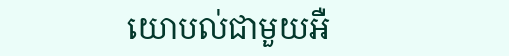យោបល់ជាមួយអឺ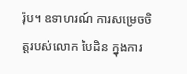រ៉ុប។ ឧទាហរណ៍ ការសម្រេចចិត្តរបស់លោក បៃដិន ក្នុងការ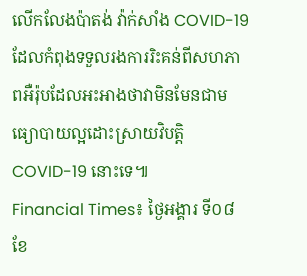លើកលែងប៉ាតង់ វ៉ាក់សាំង COVID-19 ដែលកំពុងទទួលរងការរិះគន់ពីសហភាពអឺរ៉ុបដែលអះអាងថាវាមិនមែនជាមធ្យោបាយល្អដោះស្រាយវិបត្តិ COVID-19 នោះទេ៕
Financial Times៖ ថ្ងៃអង្គារ ទី០៨ ខែ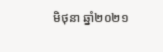មិថុនា ឆ្នាំ២០២១